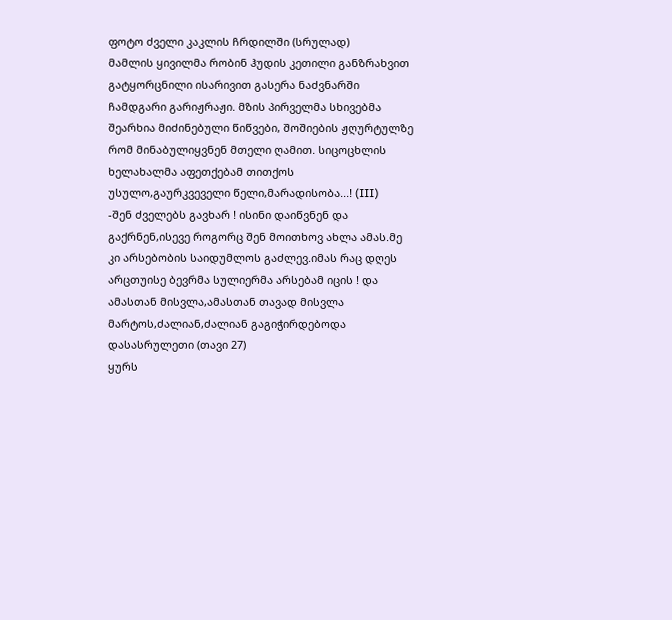ფოტო ძველი კაკლის ჩრდილში (სრულად)
მამლის ყივილმა რობინ ჰუდის კეთილი განზრახვით გატყორცნილი ისარივით გასერა ნაძვნარში ჩამდგარი გარიჟრაჟი. მზის პირველმა სხივებმა შეარხია მიძინებული წიწვები, შოშიების ჟღურტულზე რომ მინაბულიყვნენ მთელი ღამით. სიცოცხლის ხელახალმა აფეთქებამ თითქოს უსულო,გაურკვეველი წელი,მარადისობა...! (III)
-შენ ძველებს გავხარ ! ისინი დაიწვნენ და გაქრნენ,ისევე როგორც შენ მოითხოვ ახლა ამას.მე კი არსებობის საიდუმლოს გაძლევ.იმას რაც დღეს არცთუისე ბევრმა სულიერმა არსებამ იცის ! და ამასთან მისვლა,ამასთან თავად მისვლა მარტოს,ძალიან,ძალიან გაგიჭირდებოდა დასასრულეთი (თავი 27)
ყურს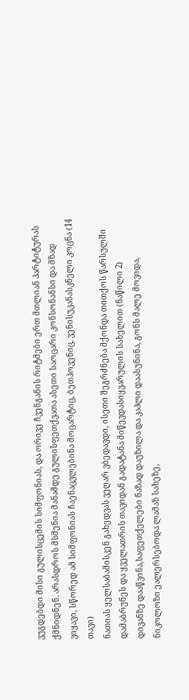ვუგდებდი მისი გულისცემის სიმფონიას, და ორივე ჩვენგანის რიტმები ერთ მთლიან პარტიტურას ქმნიდნენ. არასდროს მსმენია მანამდე გულისფეთქვათა ასეთი საოცარი კონსონანსი და მზად ვიყავი, სწორედ ამ სიმფონიას ჩაენაცვლებინა მოცარტიც, ბეთჰოვენიც, ვენისუკანასკნელი კოცნა (14 თავი)
ნათიას ყელსაბამისკენ გახედვას ვეღარ ვბედავდი, ისეთი შეგრძნება მქონდა თითქოს წარსულში დამაბრუნეს და ყველათრის თავიდან გადატანა მიწევდასიყვარულის სახელით (ნაწილი 2)
დივანზე დააწვინა,საფეთქელები ნაზად დაუზილა და კაპლი დაასუნინა, გონს მალე მოვიდა, ნიკოლოზი ეალერსებოდა ლამაზ სახეზე,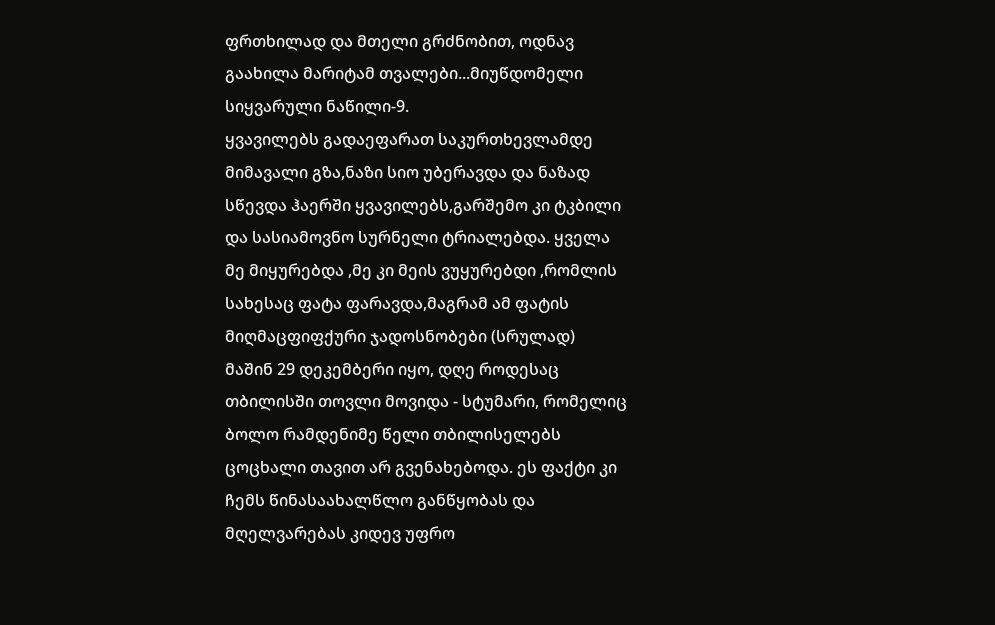ფრთხილად და მთელი გრძნობით, ოდნავ გაახილა მარიტამ თვალები...მიუწდომელი სიყვარული ნაწილი-9.
ყვავილებს გადაეფარათ საკურთხევლამდე მიმავალი გზა,ნაზი სიო უბერავდა და ნაზად სწევდა ჰაერში ყვავილებს,გარშემო კი ტკბილი და სასიამოვნო სურნელი ტრიალებდა. ყველა მე მიყურებდა ,მე კი მეის ვუყურებდი ,რომლის სახესაც ფატა ფარავდა,მაგრამ ამ ფატის მიღმაცფიფქური ჯადოსნობები (სრულად)
მაშინ 29 დეკემბერი იყო, დღე როდესაც თბილისში თოვლი მოვიდა - სტუმარი, რომელიც ბოლო რამდენიმე წელი თბილისელებს ცოცხალი თავით არ გვენახებოდა. ეს ფაქტი კი ჩემს წინასაახალწლო განწყობას და მღელვარებას კიდევ უფრო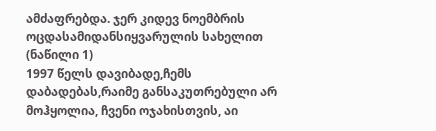ამძაფრებდა. ჯერ კიდევ ნოემბრის ოცდასამიდანსიყვარულის სახელით (ნაწილი 1)
1997 წელს დავიბადე,ჩემს დაბადებას,რაიმე განსაკუთრებული არ მოჰყოლია, ჩვენი ოჯახისთვის, აი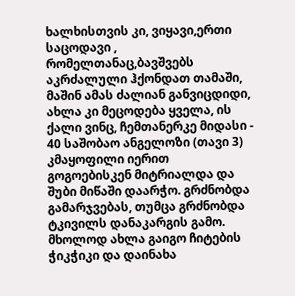ხალხისთვის კი, ვიყავი,ერთი საცოდავი , რომელთანაც,ბავშვებს აკრძალული ჰქონდათ თამაში, მაშინ ამას ძალიან განვიცდიდი, ახლა კი მეცოდება ყველა, ის ქალი ვინც, ჩემთანერკე მიდასი - 40 საშობაო ანგელოზი (თავი 3)
კმაყოფილი იერით გოგოებისკენ მიტრიალდა და შუბი მიწაში დაარჭო. გრძნობდა გამარჯვებას, თუმცა გრძნობდა ტკივილს დანაკარგის გამო. მხოლოდ ახლა გაიგო ჩიტების ჭიკჭიკი და დაინახა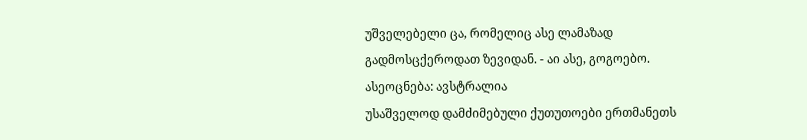უშველებელი ცა, რომელიც ასე ლამაზად გადმოსცქეროდათ ზევიდან. - აი ასე, გოგოებო. ასეოცნება: ავსტრალია
უსაშველოდ დამძიმებული ქუთუთოები ერთმანეთს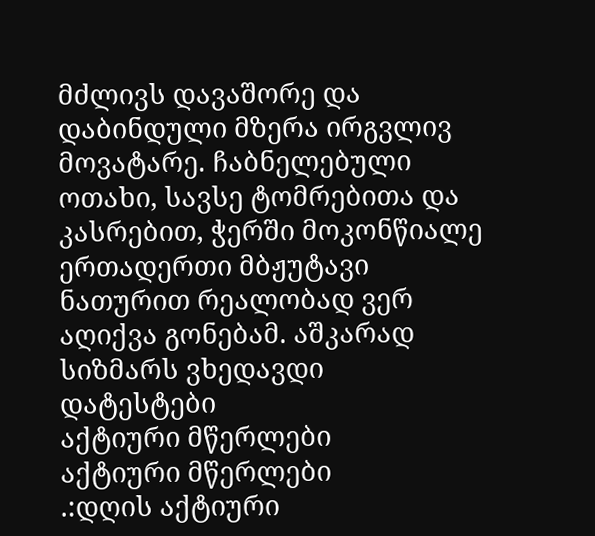მძლივს დავაშორე და დაბინდული მზერა ირგვლივ მოვატარე. ჩაბნელებული ოთახი, სავსე ტომრებითა და კასრებით, ჭერში მოკონწიალე ერთადერთი მბჟუტავი ნათურით რეალობად ვერ აღიქვა გონებამ. აშკარად სიზმარს ვხედავდი დატესტები
აქტიური მწერლები
აქტიური მწერლები
.:დღის აქტიური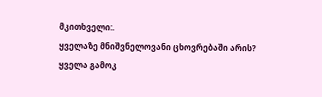მკითხველი:.
ყველაზე მნიშვნელოვანი ცხოვრებაში არის?
ყველა გამოკ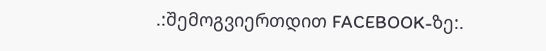.:შემოგვიერთდით FACEBOOK-ზე:.